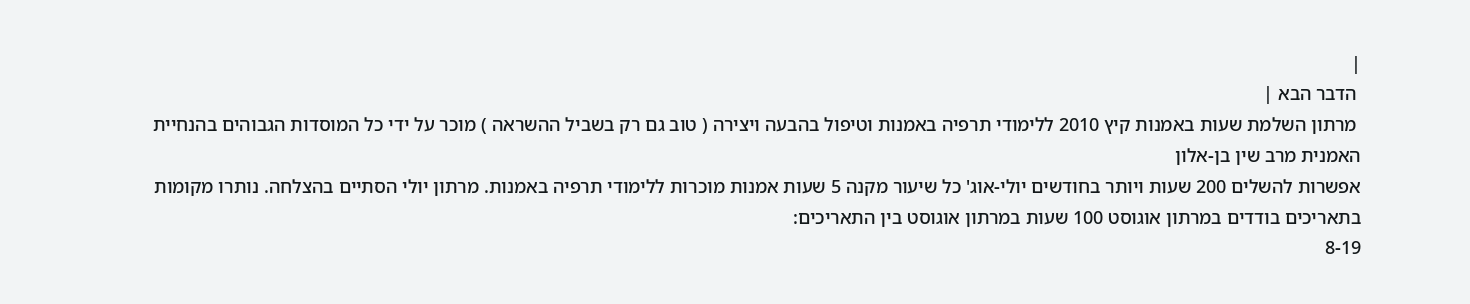|
 הדבר הבא |
 מרתון השלמת שעות באמנות קיץ 2010 ללימודי תרפיה באמנות וטיפול בהבעה ויצירה ( טוב גם רק בשביל ההשראה ) מוכר על ידי כל המוסדות הגבוהים בהנחיית האמנית מרב שין בן-אלון
אפשרות להשלים 200 שעות ויותר בחודשים יולי-אוג' כל שיעור מקנה 5 שעות אמנות מוכרות ללימודי תרפיה באמנות. מרתון יולי הסתיים בהצלחה. נותרו מקומות בתאריכים בודדים במרתון אוגוסט 100 שעות במרתון אוגוסט בין התאריכים:
8-19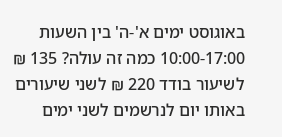באוגוסט ימים א'-ה' בין השעות 10:00-17:00 כמה זה עולה? 135 ₪ לשיעור בודד 220 ₪ לשני שיעורים באותו יום לנרשמים לשני ימים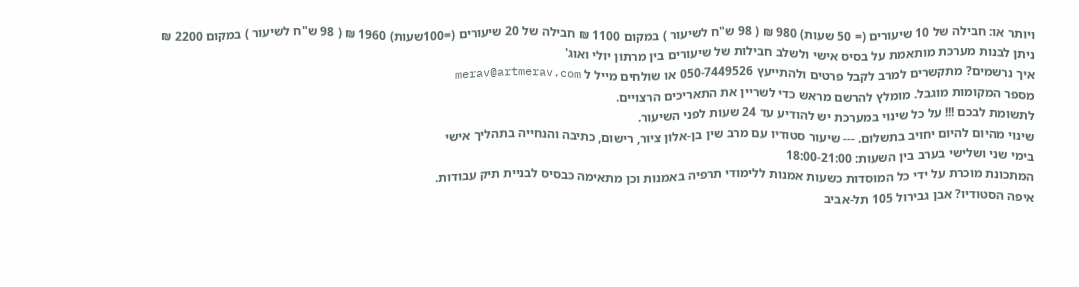ויותר או: חבילה של 10 שיעורים (= 50 שעות) 980 ₪ ( 98 ש"ח לשיעור ) במקום 1100 ₪ חבילה של 20 שיעורים (=100שעות) 1960 ₪ ( 98 ש"ח לשיעור ) במקום 2200 ₪
ניתן לבנות מערכת מותאמת על בסיס אישי ולשלב חבילות של שיעורים בין מרתון יולי ואוג'
איך נרשמים? מתקשרים למרב לקבל פרטים ולהתייעץ 050-7449526 או שולחים מייל ל merav@artmerav.com
מספר המקומות מוגבל. מומלץ להרשם מראש כדי לשריין את התאריכים הרצויים.
לתשומת לבכם !!! על כל שינוי במערכת יש להודיע עד 24 שעות לפני השיעור.
שינוי מהיום להיום יחויב בתשלום. --- שיעור סטודיו עם מרב שין בן-אלון ציור, רישום, כתיבה והנחייה בתהליך אישי
בימי שני ושלישי בערב בין השעות: 18:00-21:00
המתכונת מוכרת על ידי כל המוסדות כשעות אמנות ללימודי תרפיה באמנות וכן מתאימה כבסיס לבניית תיק עבודות.
איפה הסטודיו? אבן גבירול 105 תל-אביב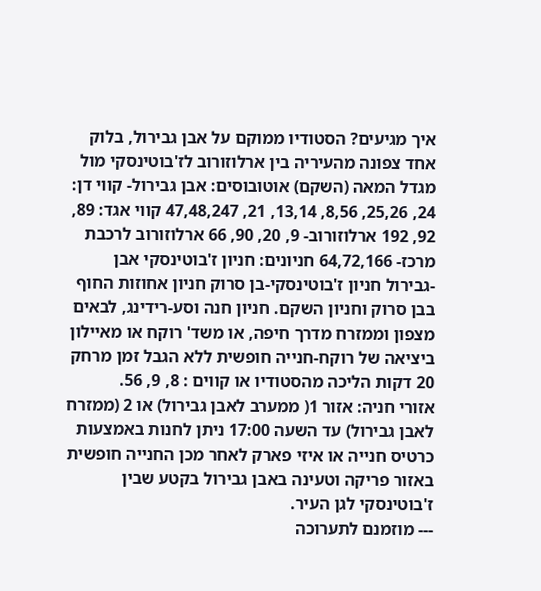איך מגיעים? הסטודיו ממוקם על אבן גבירול, בלוק אחד צפונה מהעיריה בין ארלוזורוב לז'בוטינסקי מול מגדל המאה (השקם) אוטובוסים: אבן גבירול- קווי דן: 24, 25,26, 8,56, 13,14, 21, 47,48,247 קווי אגד: 89, 92, 192 ארלוזורוב- 9, 20, 90, 66 ארלוזורוב לרכבת מרכז- 64,72,166 חניונים: חניון ז'בוטינסקי אבן -גבירול חניון ז'בוטינסקי-בן סרוק חניון אחוזות החוף בבן סרוק וחניון השקם. חניון חנה וסע-רידינג, לבאים מצפון וממזרח מדרך חיפה, או משד' רוקח או מאיילון ביציאה של רוקח-חנייה חופשית ללא הגבל זמן מרחק 20 דקות הליכה מהסטודיו או קווים : 8, 9, 56.
אזורי חניה: אזור 1( ממערב לאבן גבירול) או 2 (ממזרח לאבן גבירול) עד השעה 17:00 ניתן לחנות באמצעות כרטיס חנייה או איזי פארק לאחר מכן החנייה חופשית באזור פריקה וטעינה באבן גבירול בקטע שבין ז'בוטינסקי לגן העיר.
--- מוזמנם לתערוכה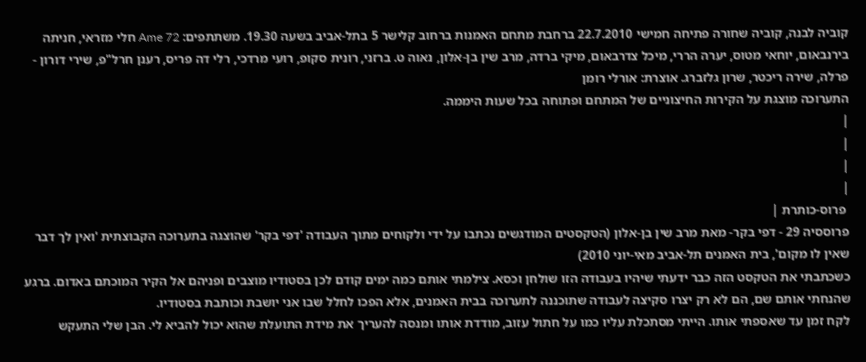קוביה לבנה, קוביה שחורה פתיחה חמישי 22.7.2010 ברחבת מתחם האמנות ברחוב קלישר 5 בתל-אביב בשעה 19.30. משתתפים: Ame 72 חלי מזראי, חניתה בירנבאום, יוחאי מטוס, יערה הררי, מיכל צדרבאום, מיקי ברדה, מרב שין בן-אלון, נאוה ט. ברזני, רונית סקופ, רועי מרדכי, רלי דה פריס, רענן חרל"פ, שירי דורון - פרלה, שירה ריכטר, שרון גלזברג. אוצרת: אורלי רומן
התערוכה מוצגת על הקירות החיצוניים של המתחם ופתוחה בכל שעות היממה.
|
|
|
|
 פרוס-כותרת |
פרוססיה 29 - דפי בקר- מאת מרב שין בן-אלון (הטקסטים המודגשים נכתבו על ידי ולקוחים מתוך העבודה 'דפי בקר' שהוצגה בתערוכה הקבוצתית 'ואין לך דבר שאין לו מקום', בית האמנים תל-אביב מאי-יוני 2010)
כשכתבתי את הטקסט הזה כבר ידעתי שיהיו בעבודה הזו שולחן וכסא. צילמתי אותם כמה ימים קודם לכן בסטודיו מוצבים ופניהם אל הקיר המוכתם באדום. ברגע שהנחתי אותם שם, הם לא רק יצרו סקיצה לעבודה שתוכננה לתערוכה בבית האמנים, אלא הפכו לחלל שבו אני יושבת וכותבת בסטודיו.
לקח זמן עד שאספתי אותו. הייתי מסתכלת עליו כמו על חתול עזוב, מודדת אותו ומנסה להעריך את מידת התועלת שהוא יכול להביא לי. הבן שלי התעקש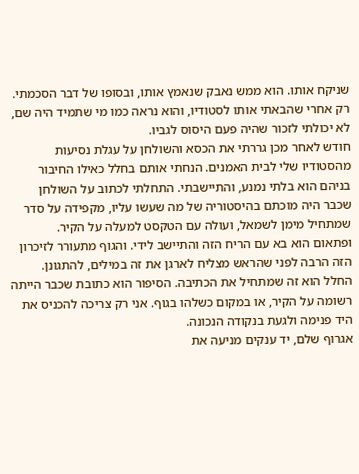שניקח אותו. הוא ממש נאבק שנאמץ אותו, ובסופו של דבר הסכמתי. רק אחרי שהבאתי אותו לסטודיו, והוא נראה כמו מי שתמיד היה שם, לא יכולתי לזכור שהיה פעם היסוס לגביו.
חודש לאחר מכן גררתי את הכסא והשולחן על עגלת נסיעות מהסטודיו שלי לבית האמנים. הנחתי אותם בחלל כאילו החיבור בניהם הוא בלתי נמנע, והתיישבתי. התחלתי לכתוב על השולחן שכבר היה מוכתם בהיסטוריה של מה שעשו עליו, מקפידה על סדר שמתחיל מימן לשמאל, ועולה עם הטקסט למעלה על הקיר.
ופתאום הוא בא עם הריח הזה והתיישב לידי. והגוף מתעורר לזיכרון הזה הרבה לפני שהראש מצליח לארגן את זה במילים, להתגונן.
החלל הוא זה שמתחיל את הכתיבה. הסיפור הוא כתובת שכבר הייתה רשומה על הקיר, או במקום כשלהו בגוף. אני רק צריכה להכניס את היד פנימה ולגעת בנקודה הנכונה.
אגרוף שלם, יד ענקים מניעה את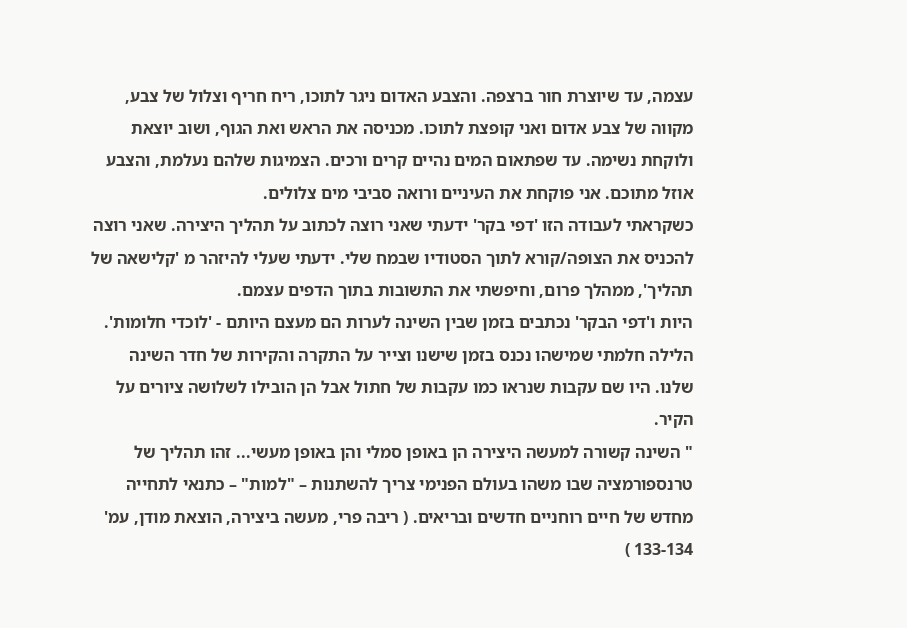עצמה, עד שיוצרת חור ברצפה. והצבע האדום ניגר לתוכו, ריח חריף וצלול של צבע, מקווה של צבע אדום ואני קופצת לתוכו. מכניסה את הראש ואת הגוף, ושוב יוצאת ולוקחת נשימה. עד שפתאום המים נהיים קרים ורכים. הצמיגות שלהם נעלמת, והצבע אוזל מתוכם. אני פוקחת את העיניים ורואה סביבי מים צלולים.
כשקראתי לעבודה הזו 'דפי בקר' ידעתי שאני רוצה לכתוב על תהליך היצירה. שאני רוצה להכניס את הצופה/קורא לתוך הסטודיו שבמח שלי. ידעתי שעלי להיזהר מ 'קלישאה של תהליך', ממהלך פרום, וחיפשתי את התשובות בתוך הדפים עצמם.
היות ו'דפי הבקר' נכתבים בזמן שבין השינה לערות הם מעצם היותם - 'לוכדי חלומות'.
הלילה חלמתי שמישהו נכנס בזמן שישנו וצייר על התקרה והקירות של חדר השינה שלנו. היו שם עקבות שנראו כמו עקבות של חתול אבל הן הובילו לשלושה ציורים על הקיר.
" השינה קשורה למעשה היצירה הן באופן סמלי והן באופן מעשי... זהו תהליך של טרנספורמציה שבו משהו בעולם הפנימי צריך להשתנות – "למות" – כתנאי לתחייה מחדש של חיים רוחניים חדשים ובריאים. ( ריבה פרי, מעשה ביצירה, הוצאת מודן, עמ' 133-134 )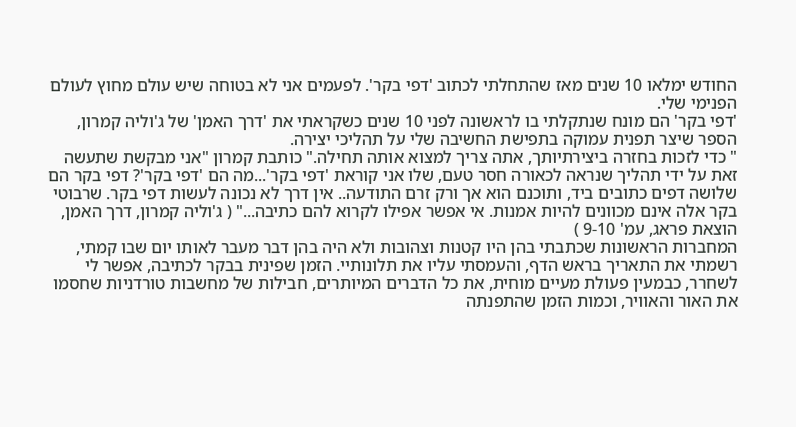החודש ימלאו 10 שנים מאז שהתחלתי לכתוב 'דפי בקר'. לפעמים אני לא בטוחה שיש עולם מחוץ לעולם הפנימי שלי.
'דפי בקר' הם מונח שנתקלתי בו לראשונה לפני 10 שנים כשקראתי את 'דרך האמן' של ג'וליה קמרון, הספר שיצר תפנית עמוקה בתפישת החשיבה שלי על תהליכי יצירה.
" כדי לזכות בחזרה ביצירתיותך, אתה צריך למצוא אותה תחילה." כותבת קמרון "אני מבקשת שתעשה זאת על ידי תהליך שנראה לכאורה חסר טעם, שלו אני קוראת 'דפי בקר'...מה הם 'דפי בקר'? דפי בקר הם שלושה דפים כתובים ביד, ותוכנם הוא אך ורק זרם התודעה.. אין דרך לא נכונה לעשות דפי בקר. שרבוטי בקר אלה אינם מכוונים להיות אמנות. אי אפשר אפילו לקרוא להם כתיבה..." ( ג'וליה קמרון, דרך האמן, הוצאת פראג, עמ' 9-10 )
המחברות הראשונות שכתבתי בהן היו קטנות וצהובות ולא היה בהן דבר מעבר לאותו יום שבו קמתי, רשמתי את התאריך בראש הדף, והעמסתי עליו את תלונותיי. הזמן שפינית בבקר לכתיבה, אפשר לי לשחרר, כבמעין פעולת מעיים מוחית, את כל הדברים המיותרים, חבילות של מחשבות טורדניות שחסמו את האור והאוויר, וכמות הזמן שהתפנתה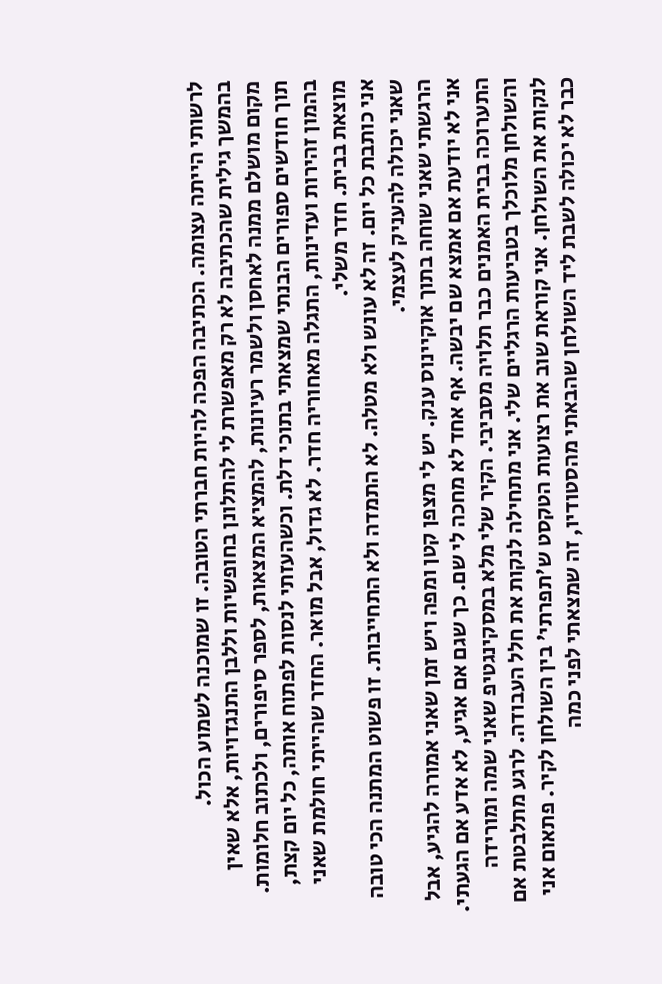לרשותי הייתה עצומה. הכתיבה הפכה להיות חברתי הטובה. זו שמוכנה לשמוע הכול.
בהמשך גילית שהכתיבה לא רק מאפשרת לי להתלונן בחופשיות וללבן התנגדויות, אלא שאין מקום מושלם ממנה לאחסן ולשמר רעיונות, להמציא המצאות, לספר סיפורים, ולכתוב חלומות. תוך חודשים ספורים הבנתי שמצאתי בתוכי דלת. וכשהעזתי לנסות לפתוח אותה, כל יום קצת, בהמון זהירות ועדינות, התגלה מאחוריה חדר. לא גדול, אבל מואר. החדר שהייתי חולמת שאני מוצאת בבית. חדר משלי.
אני כותבת כל יום. זה לא עונש ולא מטלה. לא התמדה ולא התחייבות. זו פשוט המתנה הכי טובה שאני יכולה להעניק לעצמי.
הרגשתי שאני שוחה בתוך אוקיינוס ענק. יש לי מצפן קטן ומפה ויש זמן שאני אמורה להגיע, אבל אני לא יודעת אם אמצא שם יבשה. אף אחד לא מחכה לי שם. כך שגם אם אגיע, לא אדע אם הגעתי.
התערוכה בבית האמנים כבר תלויה מסביבי. הקיר שלי מלא במסקינגטיפ שאני שמה ומורידה והשולחן מלוכלך בטביעות הרגליים שלי. אני מתחילה לנקות את חלל העבודה. לרגע מתלבטת אם לנקות את השולחן. אני קוראת שוב את רצועות הטקסט ש'תפרתי' בין השולחן לקיר. פתאום אני כבר לא יכולה לשבת ליד השולחן שהבאתי מהסטודיו, זה שמצאתי לפני כמה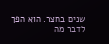שנים בחצר. הוא הפך לדבר מה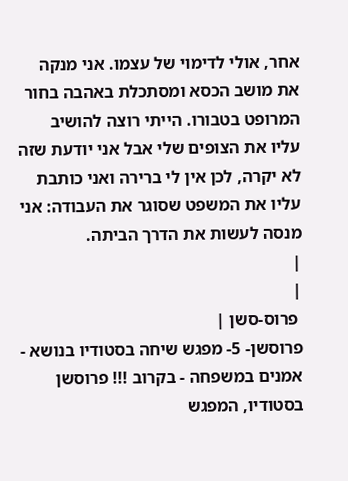אחר, אולי לדימוי של עצמו. אני מנקה את מושב הכסא ומסתכלת באהבה בחור המרופט בטבורו. הייתי רוצה להושיב עליו את הצופים שלי אבל אני יודעת שזה לא יקרה, לכן אין לי ברירה ואני כותבת עליו את המשפט שסוגר את העבודה: אני מנסה לעשות את הדרך הביתה.
|
|
 פרוס-סשן |
פרוסשן- 5- מפגש שיחה בסטודיו בנושא - אמנים במשפחה - בקרוב !!! פרוסשן בסטודיו, המפגש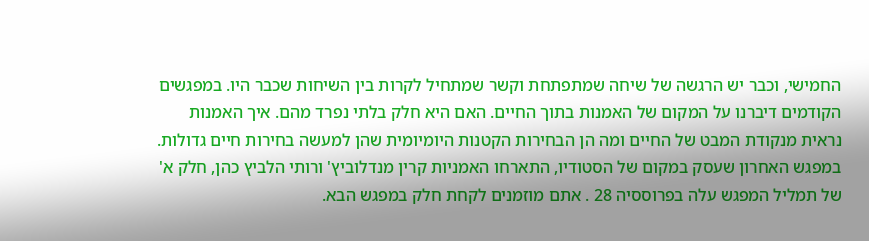החמישי, וכבר יש הרגשה של שיחה שמתפתחת וקשר שמתחיל לקרות בין השיחות שכבר היו. במפגשים הקודמים דיברנו על המקום של האמנות בתוך החיים. האם היא חלק בלתי נפרד מהם. איך האמנות נראית מנקודת המבט של החיים ומה הן הבחירות הקטנות היומיומית שהן למעשה בחירות חיים גדולות.
במפגש האחרון שעסק במקום של הסטודיו, התארחו האמניות קרין מנדלוביץ' ורותי הלביץ כהן, חלק א' של תמליל המפגש עלה בפרוססיה 28 . אתם מוזמנים לקחת חלק במפגש הבא.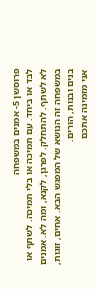פרוסשן 5- אמנים במשפחה
לבד או ביחד. עם תמיכה או בלי תמיכה. לשתף או לא לשתף. להתחלק. לפרגן, לקנא, ומה לא. אמנים במשפחה זה הנושא של המפגש הבא. אחים, זוגות, בנים ובנות, הורים.
אני מזמינה אתכם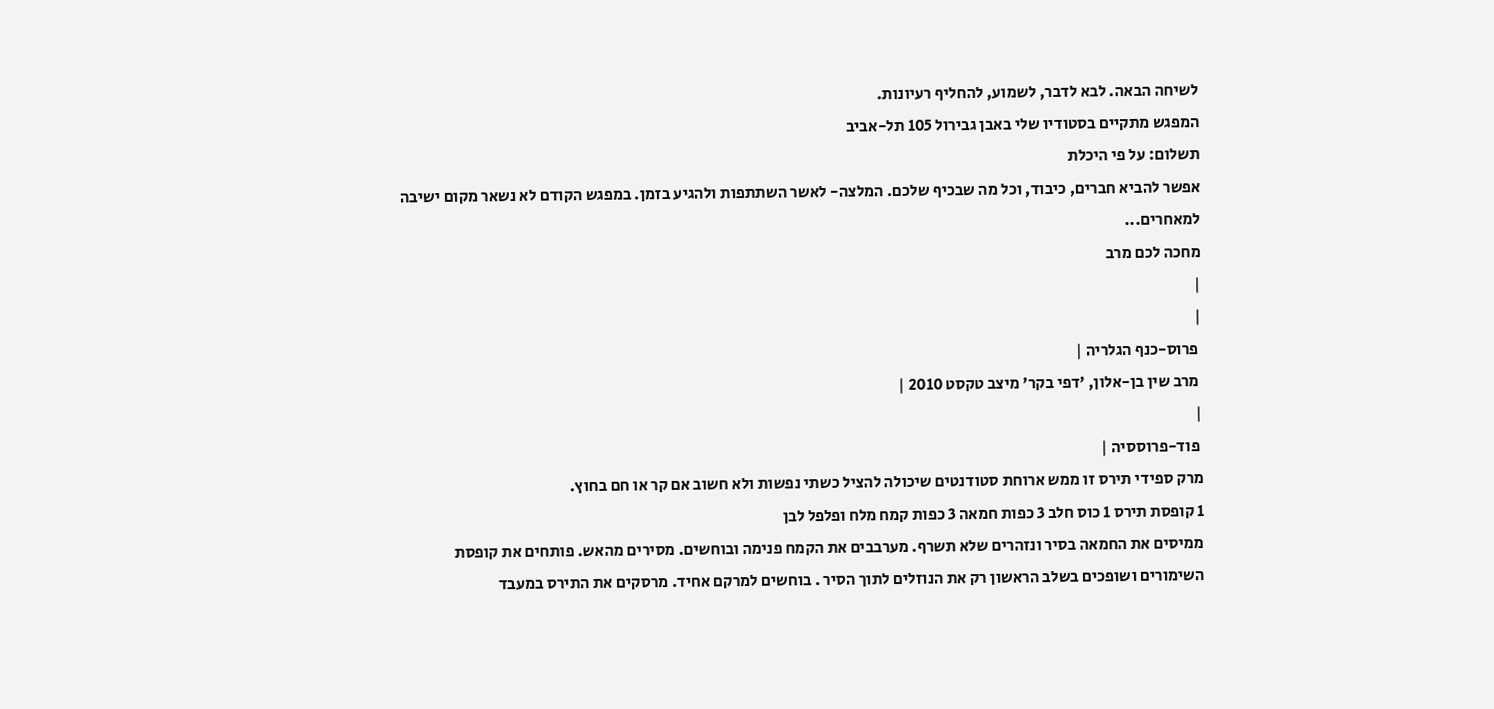לשיחה הבאה. לבא לדבר, לשמוע, להחליף רעיונות.
המפגש מתקיים בסטודיו שלי באבן גבירול 105 תל-אביב
תשלום: על פי היכלת
אפשר להביא חברים, כיבוד, וכל מה שבכיף שלכם. המלצה- לאשר השתתפות ולהגיע בזמן. במפגש הקודם לא נשאר מקום ישיבה למאחרים...
מחכה לכם מרב
|
|
 פרוס-כנף הגלריה |
 מרב שין בן-אלון, 'דפי בקר' מיצב טקסט 2010 |
|
 פוד-פרוססיה |
מרק ספידי תירס זו ממש ארוחת סטודנטים שיכולה להציל כשתי נפשות ולא חשוב אם קר או חם בחוץ.
1 קופסת תירס 1 כוס חלב 3 כפות חמאה 3 כפות קמח מלח ופלפל לבן
ממיסים את החמאה בסיר ונזהרים שלא תשרף. מערבבים את הקמח פנימה ובוחשים. מסירים מהאש. פותחים את קופסת השימורים ושופכים בשלב הראשון רק את הנוזלים לתוך הסיר . בוחשים למרקם אחיד. מרסקים את התירס במעבד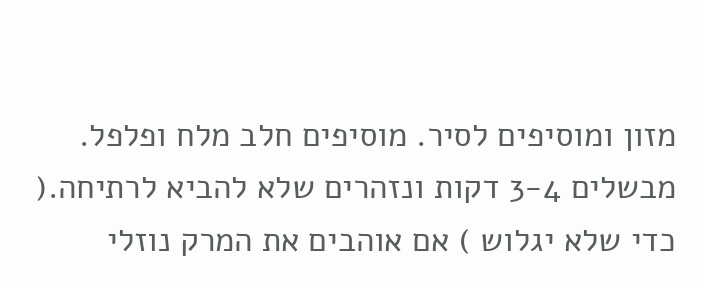מזון ומוסיפים לסיר. מוסיפים חלב מלח ופלפל. מבשלים 3-4 דקות ונזהרים שלא להביא לרתיחה.( כדי שלא יגלוש ) אם אוהבים את המרק נוזלי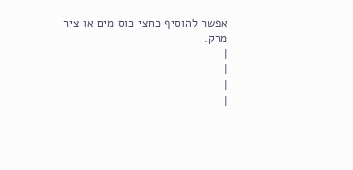אפשר להוסיף כחצי כוס מים או ציר מרק.
|
|
|
|